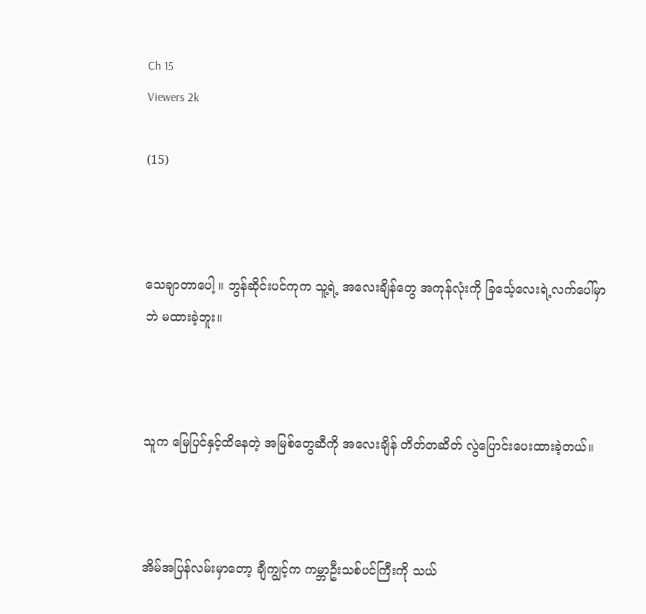Ch 15
Viewers 2k

(15)



သေချာတာပေါ့ ။ ဘွန်ဆိုင်းပင်ကုက သူ့ရဲ့ အလေးချိန်တွေ အကုန်လုံးကို ခြင်္သေ့လေးရဲ့လက်ပေါ်မှာဘဲ မထားခဲ့ဘူး။



သူက မြေပြင်နှင့်ထိနေတဲ့ အမြစ်တွေဆီကို အလေးချိန် တိတ်တဆိတ် လွဲပြောင်းပေးထားခဲ့တယ်။



အိမ်အပြန်လမ်းမှာတော့ ချီကျွင့်က ကမ္ဘာဦးသစ်ပင်ကြီးကို သယ်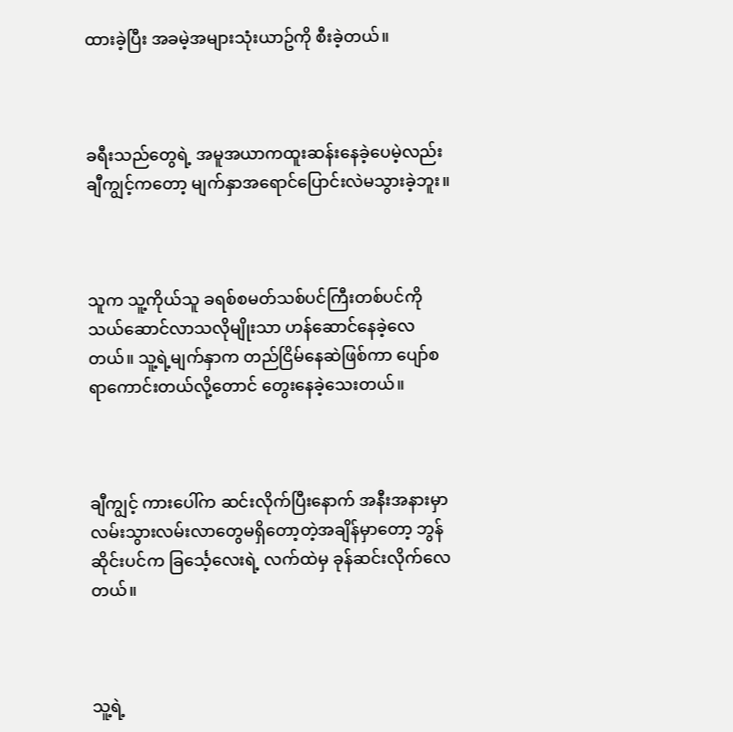ထားခဲ့ပြီး အခမဲ့အများသုံးယာဥ်ကို စီးခဲ့တယ်။



ခရီးသည်တွေရဲ့ အမူအယာကထူးဆန်းနေခဲ့ပေမဲ့လည်း ချီကျွင့်ကတော့ မျက်နှာအရောင်ပြောင်းလဲမသွားခဲ့ဘူး။



သူက သူ့ကိုယ်သူ ခရစ်စမတ်သစ်ပင်ကြီးတစ်ပင်ကို သယ်ဆောင်လာသလိုမျိုးသာ ဟန်ဆောင်နေခဲ့လေတယ်။ သူ့ရဲ့မျက်နှာက တည်ငြိမ်နေဆဲဖြစ်ကာ ပျော်စရာကောင်းတယ်လို့တောင် တွေးနေခဲ့သေးတယ်။



ချီကျွင့် ကားပေါ်က ဆင်းလိုက်ပြီးနောက် အနီးအနားမှာ လမ်းသွားလမ်းလာတွေမရှိတော့တဲ့အချိန်မှာတော့ ဘွန်ဆိုင်းပင်က ခြင်္သေ့လေးရဲ့ လက်ထဲမှ ခုန်ဆင်းလိုက်လေတယ်။



သူ့ရဲ့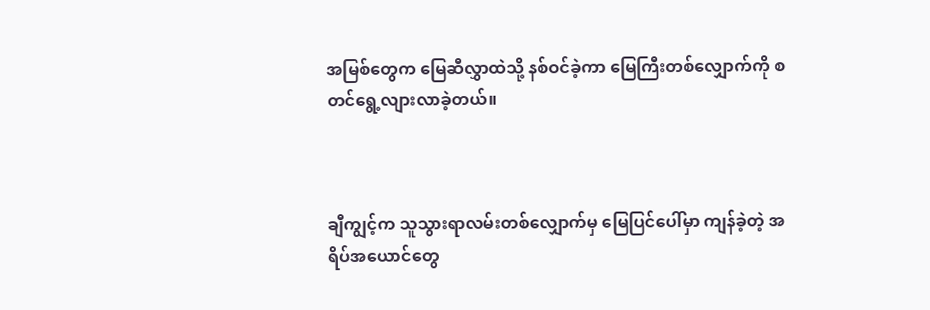အမြစ်တွေက မြေဆီလွှာထဲသို့ နစ်ဝင်ခဲ့ကာ မြေကြီးတစ်လျှောက်ကို စတင်ရွေ့လျားလာခဲ့တယ်။



ချီကျွင့်က သူသွားရာလမ်းတစ်လျှောက်မှ မြေပြင်ပေါ်မှာ ကျန်ခဲ့တဲ့ အရိပ်အယောင်တွေ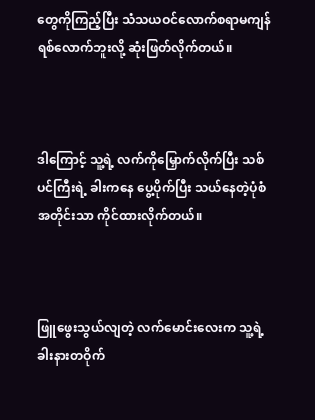တွေကိုကြည့်ပြီး သံသယဝင်လောက်စရာမကျန်ရစ်လောက်ဘူးလို့ ဆုံးဖြတ်လိုက်တယ်။



ဒါကြောင့် သူ့ရဲ့ လက်ကိုမြှောက်လိုက်ပြီး သစ်ပင်ကြီးရဲ့ ခါးကနေ ပွေ့ပိုက်ပြီး သယ်နေတဲ့ပုံစံအတိုင်းသာ ကိုင်ထားလိုက်တယ်။



ဖြူဖွေးသွယ်လျတဲ့ လက်မောင်းလေးက သူ့ရဲ့ခါးနားတဝိုက်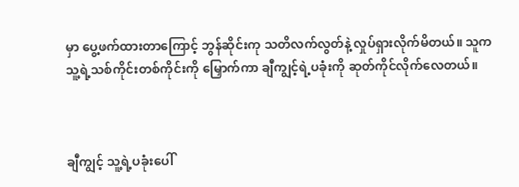မှာ ပွေ့ဖက်ထားတာကြောင့် ဘွန်ဆိုင်းကု သတိလက်လွတ်နဲ့ လှုပ်ရှားလိုက်မိတယ်။ သူက သူ့ရဲ့သစ်ကိုင်းတစ်ကိုင်းကို မြှောက်ကာ ချီကျွင့်ရဲ့ပခုံးကို ဆုတ်ကိုင်လိုက်လေတယ်။



ချီကျွင့် သူ့ရဲ့ပခုံးပေါ်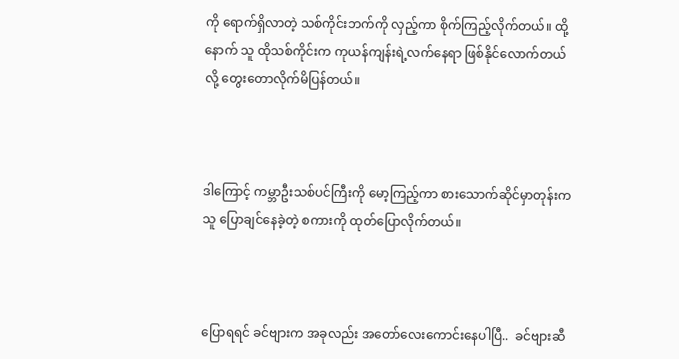ကို ရောက်ရှိလာတဲ့ သစ်ကိုင်းဘက်ကို လှည့်ကာ စိုက်ကြည့်လိုက်တယ်။ ထို့နောက် သူ ထိုသစ်ကိုင်းက ကုယန်ကျန်းရဲ့လက်နေရာ ဖြစ်နိုင်လောက်တယ်လို့ တွေးတောလိုက်မိပြန်တယ်။



ဒါကြောင့် ကမ္ဘာဦးသစ်ပင်ကြီးကို မော့ကြည့်ကာ စားသောက်ဆိုင်မှာတုန်းက သူ ပြောချင်နေခဲ့တဲ့ စကားကို ထုတ်ပြောလိုက်တယ်။



ပြောရရင် ခင်ဗျားက အခုလည်း အတော်လေးကောင်းနေပါပြီ..  ခင်ဗျားဆီ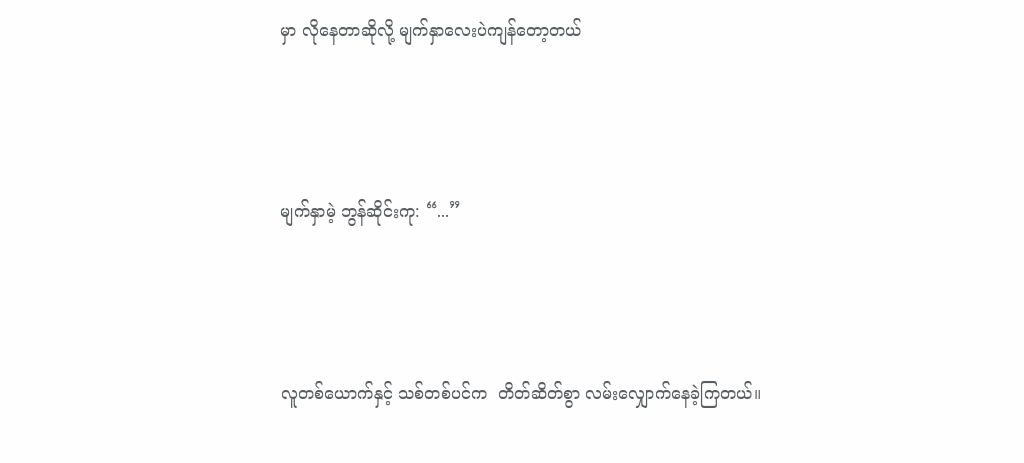မှာ လိုနေတာဆိုလို့ မျက်နှာလေးပဲကျန်တော့တယ်



မျက်နှာမဲ့ ဘွန်ဆိုင်းကု: “...”



လူတစ်ယောက်နှင့် သစ်တစ်ပင်က  တိတ်ဆိတ်စွာ လမ်းလျှောက်နေခဲ့ကြတယ်။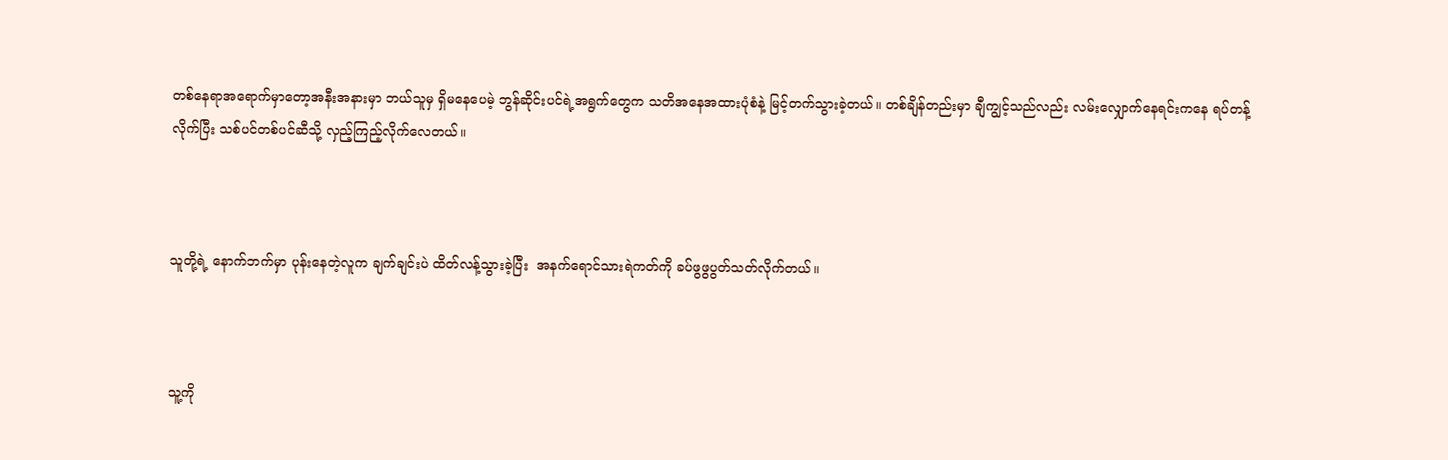တစ်နေရာအရောက်မှာတော့အနီးအနားမှာ ဘယ်သူမှ ရှိမနေပေမဲ့ ဘွန်ဆိုင်းပင်ရဲ့အရွက်တွေက သတိအနေအထားပုံစံနဲ့ မြင့်တက်သွားခဲ့တယ်။ တစ်ချိန်တည်းမှာ ချီကျွင့်သည်လည်း လမ်းလျှောက်နေရင်းကနေ ရပ်တန့်လိုက်ပြီး သစ်ပင်တစ်ပင်ဆီသို့ လှည့်ကြည့်လိုက်လေတယ်။



သူတို့ရဲ့ နောက်ဘက်မှာ ပုန်းနေတဲ့လူက ချက်ချင်းပဲ ထိတ်လန့်သွားခဲ့ပြီး  အနက်ရောင်သားရဲကတ်ကို ခပ်ဖွဖွပွတ်သတ်လိုက်တယ်။



သူ့ကို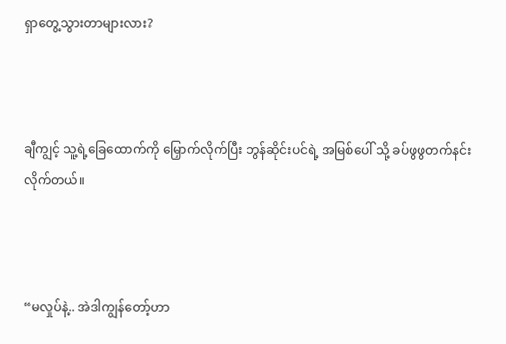ရှာတွေ့သွားတာများလား?



ချီကျွင့် သူ့ရဲ့ခြေထောက်ကို မြှောက်လိုက်ပြီး ဘွန်ဆိုင်းပင်ရဲ့ အမြစ်ပေါ် သို့ ခပ်ဖွဖွတက်နင်းလိုက်တယ်။



“မလှုပ်နဲ့.. အဲဒါကျွန်တော့်ဟာ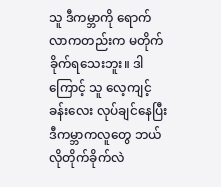သူ ဒီကမ္ဘာကို ရောက်လာကတည်းက မတိုက်ခိုက်ရသေးဘူး။ ဒါကြောင့် သူ လေ့ကျင့်ခန်းလေး လုပ်ချင်နေပြီး ဒီကမ္ဘာကလူတွေ ဘယ်လိုတိုက်ခိုက်လဲ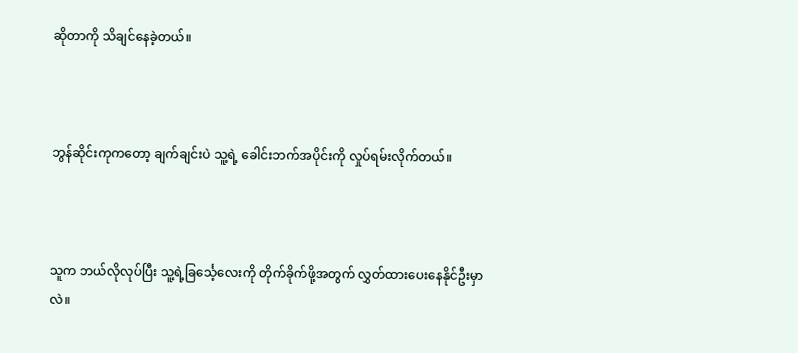ဆိုတာကို သိချင်နေခဲ့တယ်။



ဘွန်ဆိုင်းကုကတော့ ချက်ချင်းပဲ သူ့ရဲ့ ခေါင်းဘက်အပိုင်းကို လှုပ်ရမ်းလိုက်တယ်။



သူက ဘယ်လိုလုပ်ပြီး သူ့ရဲ့ခြင်္သေ့လေးကို တိုက်ခိုက်ဖို့အတွက် လွှတ်ထားပေးနေနိုင်ဦးမှာလဲ။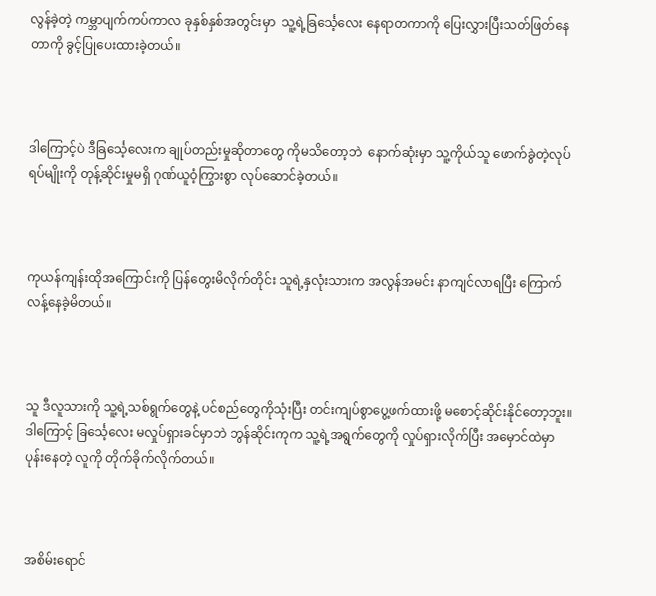လွန်ခဲ့တဲ့ ကမ္ဘာပျက်ကပ်ကာလ ခုနှစ်နှစ်အတွင်းမှာ  သူ့ရဲ့ခြင်္သေ့လေး နေရာတကာကို ပြေးလွှားပြီးသတ်ဖြတ်နေတာကို ခွင့်ပြုပေးထားခဲ့တယ်။



ဒါကြောင့်ပဲ ဒီခြင်္သေ့လေးက ချုပ်တည်းမှုဆိုတာတွေ ကိုမသိတော့ဘဲ  နောက်ဆုံးမှာ သူ့ကိုယ်သူ ဖောက်ခွဲတဲ့လုပ်ရပ်မျိုးကို တုန့်ဆိုင်းမှုမရှိ ဂုဏ်ယူဝံ့ကြွားစွာ လုပ်ဆောင်ခဲ့တယ်။



ကုယန်ကျန်းထိုအကြောင်းကို ပြန်တွေးမိလိုက်တိုင်း သူရဲ့နှလုံးသားက အလွန်အမင်း နာကျင်လာရပြီး ကြောက်လန့်နေခဲ့မိတယ်။



သူ ဒီလူသားကို သူ့ရဲ့သစ်ရွက်တွေနဲ့ ပင်စည်တွေကိုသုံးပြီး တင်းကျပ်စွာပွေ့ဖက်ထားဖို့ မစောင့်ဆိုင်းနိုင်တော့ဘူး။ ဒါကြောင့် ခြင်္သေ့လေး မလှုပ်ရှားခင်မှာဘဲ ဘွန်ဆိုင်းကုက သူ့ရဲ့အရွက်တွေကို လှုပ်ရှားလိုက်ပြီး အမှောင်ထဲမှာ ပုန်းနေတဲ့ လူကို တိုက်ခိုက်လိုက်တယ်။



အစိမ်းရောင်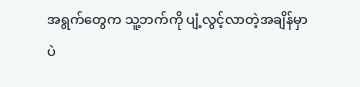အရွက်တွေက သူ့ဘက်ကို ပျံ့လွင့်လာတဲ့အချိန်မှာပဲ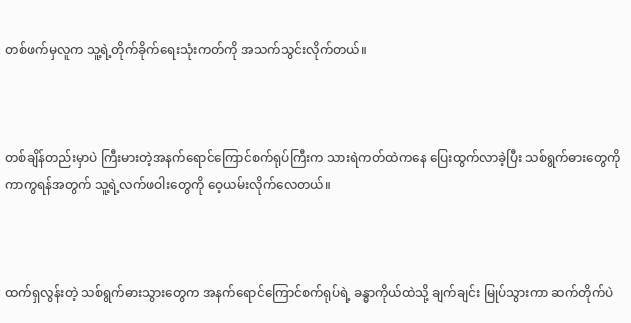တစ်ဖက်မှလူက သူ့ရဲ့တိုက်ခိုက်ရေးသုံးကတ်ကို အသက်သွင်းလိုက်တယ်။



တစ်ချိန်တည်းမှာပဲ ကြီးမားတဲ့အနက်ရောင်ကြောင်စက်ရုပ်ကြီးက သားရဲကတ်ထဲကနေ ပြေးထွက်လာခဲ့ပြီး သစ်ရွက်ဓားတွေကို ကာကွရန်အတွက် သူ့ရဲ့လက်ဖဝါးတွေကို ဝေ့ယမ်းလိုက်လေတယ်။



ထက်ရှလွန်းတဲ့ သစ်ရွက်ဓားသွားတွေက အနက်ရောင်ကြောင်စက်ရုပ်ရဲ့ ခန္ဓာကိုယ်ထဲသို့ ချက်ချင်း မြုပ်သွားကာ ဆက်တိုက်ပဲ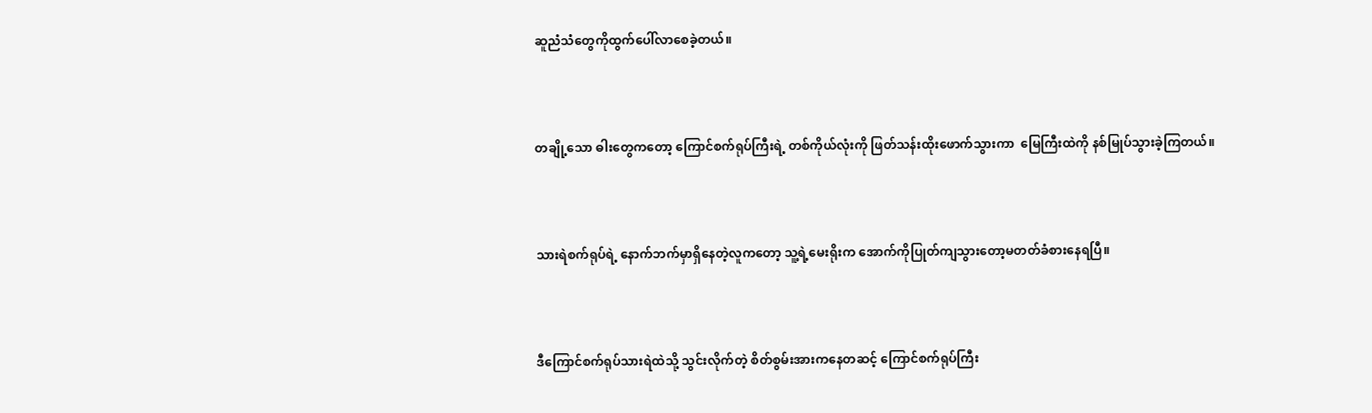ဆူညံသံတွေကိုထွက်ပေါ်လာစေခဲ့တယ်။



တချို့သော ဓါးတွေကတော့ ကြောင်စက်ရုပ်ကြီးရဲ့ တစ်ကိုယ်လုံးကို ဖြတ်သန်းထိုးဖောက်သွားကာ  မြေကြီးထဲကို နစ်မြုပ်သွားခဲ့ကြတယ်။



သားရဲစက်ရုပ်ရဲ့ နောက်ဘက်မှာရှိနေတဲ့လူကတော့ သူ့ရဲ့မေးရိုးက အောက်ကိုပြုတ်ကျသွားတော့မတတ်ခံစားနေရပြီ။



ဒီကြောင်စက်ရုပ်သားရဲထဲသို့ သွင်းလိုက်တဲ့ စိတ်စွမ်းအားကနေတဆင့် ကြောင်စက်ရုပ်ကြီး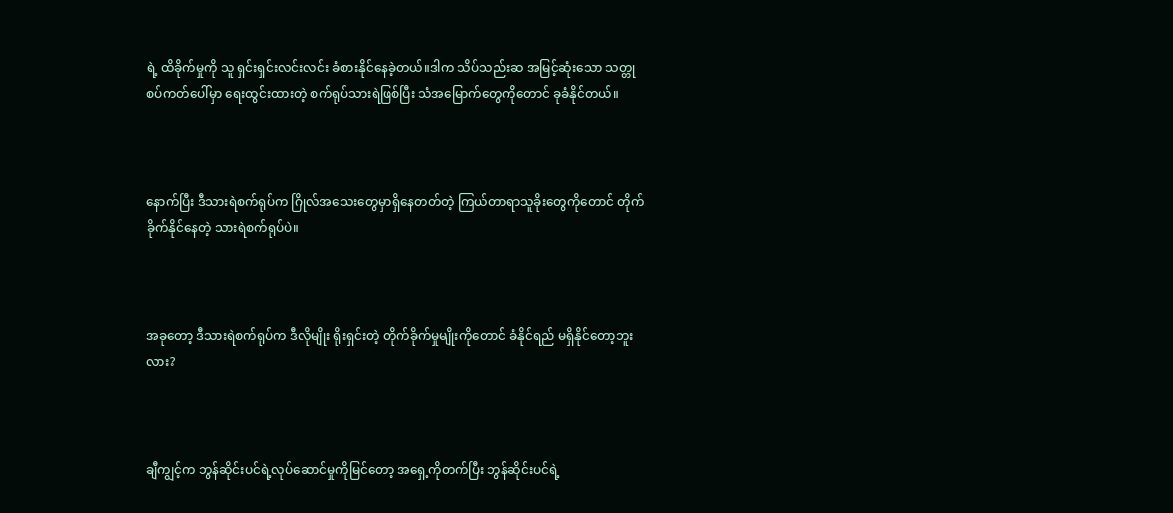ရဲ့ ထိခိုက်မှုကို သူ ရှင်းရှင်းလင်းလင်း ခံစားနိုင်နေခဲ့တယ်။ဒါက သိပ်သည်းဆ အမြင့်ဆုံးသော သတ္တုစပ်ကတ်ပေါ်မှာ ရေးထွင်းထားတဲ့ စက်ရုပ်သားရဲဖြစ်ပြီး သံအမြောက်တွေကိုတောင် ခုခံနိုင်တယ်။



နောက်ပြီး ဒီသားရဲစက်ရုပ်က ဂြိုလ်အသေးတွေမှာရှိနေတတ်တဲ့ ကြယ်တာရာသူခိုးတွေကိုတောင် တိုက်ခိုက်နိုင်နေတဲ့ သားရဲစက်ရုပ်ပဲ။



အခုတော့ ဒီသားရဲစက်ရုပ်က ဒီလိုမျိုး ရိုးရှင်းတဲ့ တိုက်ခိုက်မှုမျိုးကိုတောင် ခံနိုင်ရည် မရှိနိုင်တော့ဘူးလား?



ချီကျွင့်က ဘွန်ဆိုင်းပင်ရဲ့လုပ်ဆောင်မှုကိုမြင်တော့ အရှေ့ကိုတက်ပြီး ဘွန်ဆိုင်းပင်ရဲ့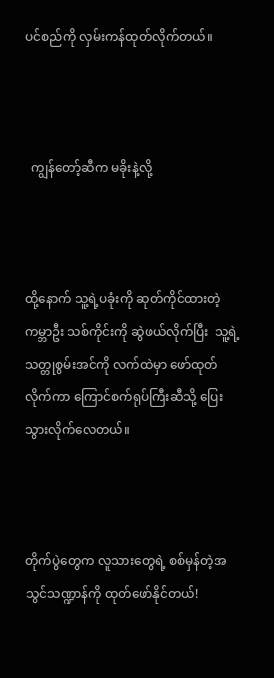ပင်စည်ကို လှမ်းကန်ထုတ်လိုက်တယ်။



  ကျွန်တော့်ဆီက မခိုးနဲ့လို့



ထို့နောက် သူ့ရဲ့ပခုံးကို ဆုတ်ကိုင်ထားတဲ့ ကမ္ဘာဦး သစ်ကိုင်းကို ဆွဲဖယ်လိုက်ပြီး  သူ့ရဲ့သတ္တုစွမ်းအင်ကို လက်ထဲမှာ ဖော်ထုတ်လိုက်ကာ ကြောင်စက်ရုပ်ကြီးဆီသို့ ပြေးသွားလိုက်လေတယ်။



တိုက်ပွဲတွေက လူသားတွေရဲ့ စစ်မှန်တဲ့အသွင်သဏ္ဍာန်ကို ထုတ်ဖော်နိုင်တယ်!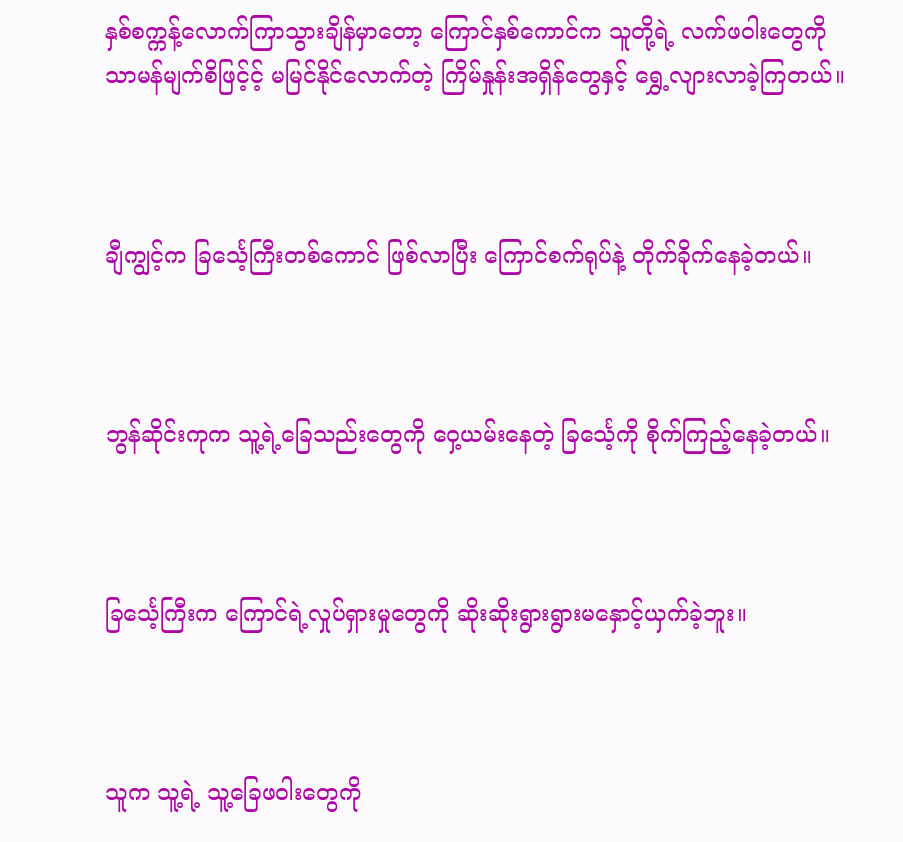နှစ်စက္ကန့်လောက်ကြာသွားချိန်မှာတော့ ကြောင်နှစ်ကောင်က သူတို့ရဲ့ လက်ဖဝါးတွေကို သာမန်မျက်စိဖြင့်င့် မမြင်နိုင်လောက်တဲ့ ကြိမ်နှုန်းအရှိန်တွေနှင့် ရွှေ့လျားလာခဲ့ကြတယ်။



ချီကျွင့်က ခြင်္သေ့ကြီးတစ်ကောင် ဖြစ်လာပြီး ကြောင်စက်ရုပ်နဲ့ တိုက်ခိုက်နေခဲ့တယ်။



ဘွန်ဆိုင်းကုက သူ့ရဲ့ခြေသည်းတွေကို ဝှေ့ယမ်းနေတဲ့ ခြင်္သေ့ကို စိုက်ကြည့်နေခဲ့တယ်။



ခြင်္သေ့ကြီးက ကြောင်ရဲ့လှုပ်ရှားမှုတွေကို ဆိုးဆိုးရွားရွားမနှောင့်ယှက်ခဲ့ဘူး။



သူက သူ့ရဲ့ သူ့ခြေဖဝါးတွေကို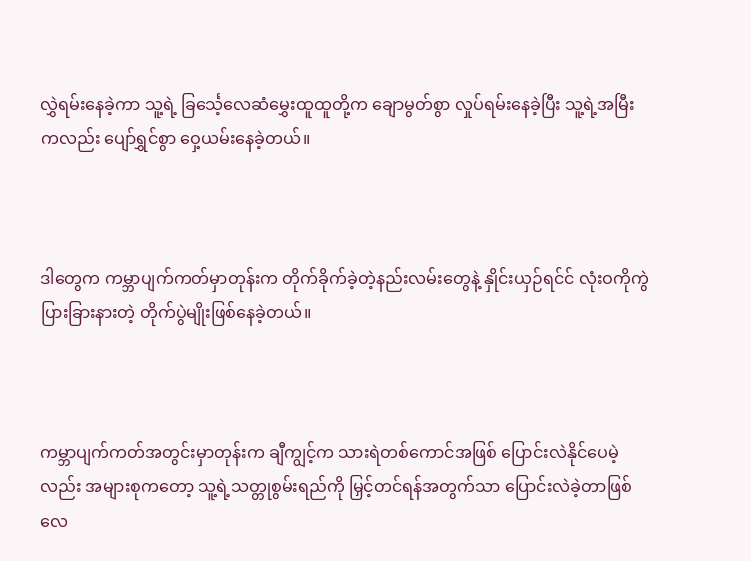လွှဲရမ်းနေခဲ့ကာ သူ့ရဲ့ ခြင်္သေ့လေဆံမွှေးထူထူတို့က ချောမွတ်စွာ လှုပ်ရမ်းနေခဲ့ပြီး သူ့ရဲ့အမြီးကလည်း ပျော်ရွှင်စွာ ဝှေ့ယမ်းနေခဲ့တယ်။



ဒါတွေက ကမ္ဘာပျက်ကတ်မှာတုန်းက တိုက်ခိုက်ခဲ့တဲ့နည်းလမ်းတွေနဲ့ နှိုင်းယှဉ်ရင်င် လုံးဝကိုကွဲပြားခြားနားတဲ့ တိုက်ပွဲမျိုးဖြစ်နေခဲ့တယ်။



ကမ္ဘာပျက်ကတ်အတွင်းမှာတုန်းက ချီကျွင့်က သားရဲတစ်ကောင်အဖြစ် ပြောင်းလဲနိုင်ပေမဲ့လည်း အများစုကတော့ သူ့ရဲ့သတ္တုစွမ်းရည်ကို မြှင့်တင်ရန်အတွက်သာ ပြောင်းလဲခဲ့တာဖြစ်လေ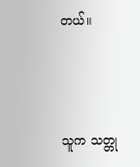တယ်။



သူက သတ္တု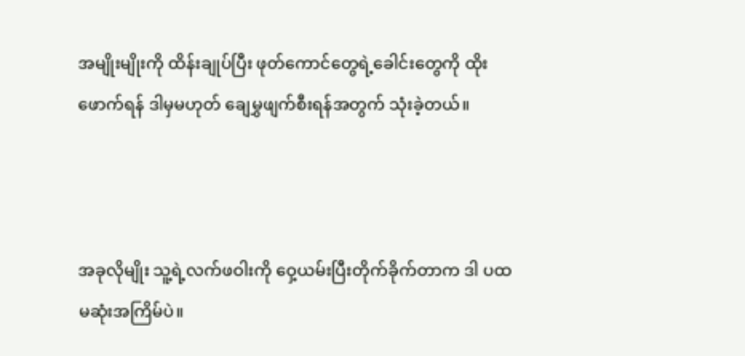အမျိုးမျိုးကို ထိန်းချုပ်ပြီး ဖုတ်ကောင်တွေရဲ့ခေါင်းတွေကို ထိုးဖောက်ရန် ဒါမှမဟုတ် ချေမွှဖျက်စီးရန်အတွက် သုံးခဲ့တယ်။



အခုလိုမျိုး သူ့ရဲ့လက်ဖဝါးကို ဝှေ့ယမ်းပြီးတိုက်ခိုက်တာက ဒါ ပထမဆုံးအကြိမ်ပဲ။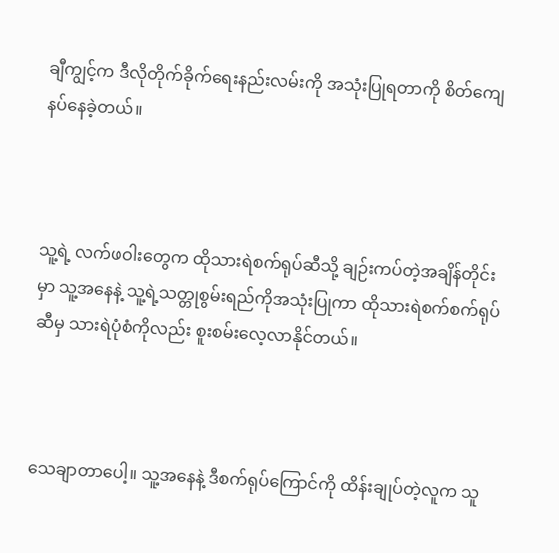ချီကျွင့်က ဒီလိုတိုက်ခိုက်ရေးနည်းလမ်းကို အသုံးပြုရတာကို စိတ်ကျေနပ်နေခဲ့တယ်။



သူ့ရဲ့ လက်ဖဝါးတွေက ထိုသားရဲစက်ရုပ်ဆီသို့ ချဉ်းကပ်တဲ့အချိန်တိုင်းမှာ သူ့အနေနဲ့ သူ့ရဲ့သတ္တုစွမ်းရည်ကိုအသုံးပြုကာ ထိုသားရဲစက်စက်ရုပ်ဆီမှ သားရဲပုံစံကိုလည်း စူးစမ်းလေ့လာနိုင်တယ်။



သေချာတာပေါ့။ သူ့အနေနဲ့ ဒီစက်ရုပ်ကြောင်ကို ထိန်းချုပ်တဲ့လူက သူ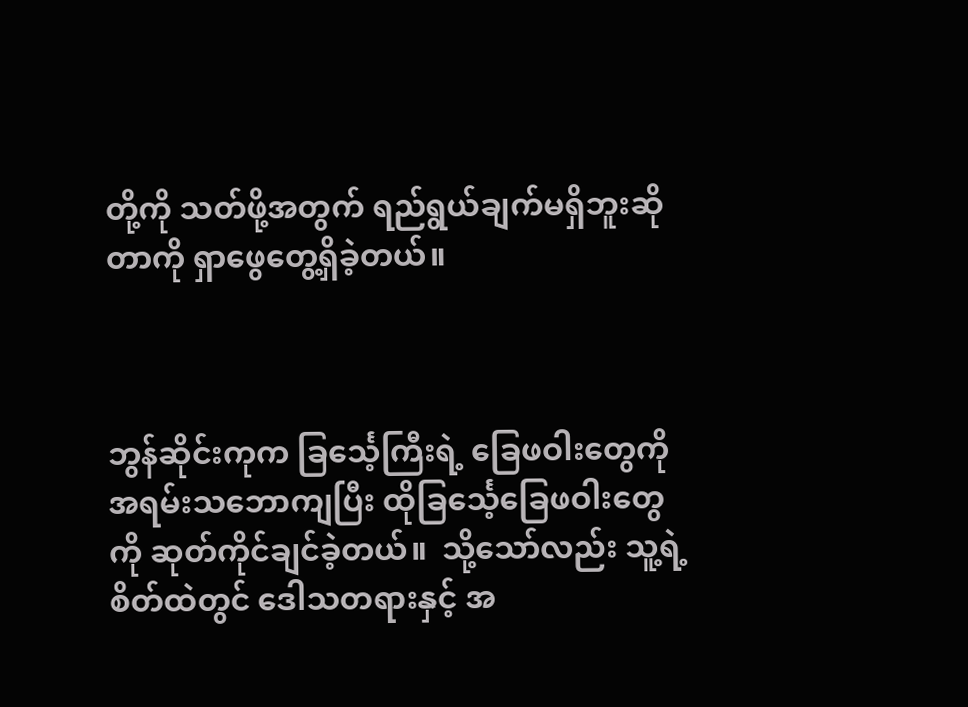တို့ကို သတ်ဖို့အတွက် ရည်ရွယ်ချက်မရှိဘူးဆိုတာကို ရှာဖွေတွေ့ရှိခဲ့တယ်။



ဘွန်ဆိုင်းကုက ခြင်္သေ့ကြီးရဲ့ ခြေဖဝါးတွေကို အရမ်းသဘောကျပြီး ထိုခြင်္သေ့ခြေဖဝါးတွေကို ဆုတ်ကိုင်ချင်ခဲ့တယ်။  သို့သော်လည်း သူ့ရဲ့စိတ်ထဲတွင် ဒေါသတရားနှင့် အ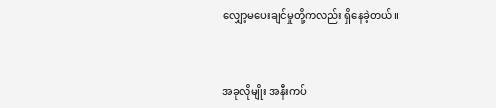လျှော့မပေးချင်မှုတို့ကလည်း ရှိနေခဲ့တယ်။



အခုလိုမျိုး အနီးကပ်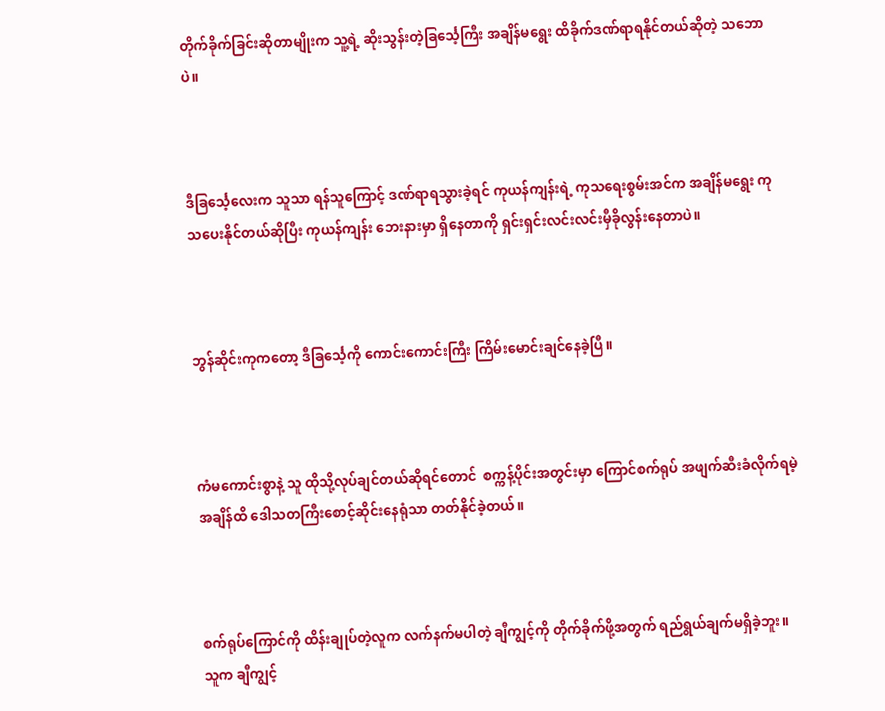တိုက်ခိုက်ခြင်းဆိုတာမျိုးက သူ့ရဲ့ ဆိုးသွန်းတဲ့ခြင်္သေ့ကြီး အချိန်မရွေး ထိခိုက်ဒဏ်ရာရနိုင်တယ်ဆိုတဲ့ သဘောပဲ။



ဒီခြင်္သေ့လေးက သူသာ ရန်သူကြောင့် ဒဏ်ရာရသွားခဲ့ရင် ကုယန်ကျန်းရဲ့ ကုသရေးစွမ်းအင်က အချိန်မရွေး ကုသပေးနိုင်တယ်ဆိုပြီး ကုယန်ကျန်း ဘေးနားမှာ ရှိနေတာကို ရှင်းရှင်းလင်းလင်းမှီခိုလွန်းနေတာပဲ။



ဘွန်ဆိုင်းကုကတော့ ဒီခြင်္သေ့ကို ကောင်းကောင်းကြီး ကြိမ်းမောင်းချင်နေခဲ့ပြီ။



ကံမကောင်းစွာနဲ့ သူ ထိုသို့လုပ်ချင်တယ်ဆိုရင်တောင်  စက္ကန့်ပိုင်းအတွင်းမှာ ကြောင်စက်ရုပ် အဖျက်ဆီးခံလိုက်ရမဲ့အချိန်ထိ ဒေါသတကြီးစောင့်ဆိုင်းနေရုံသာ တတ်နိုင်ခဲ့တယ်။



စက်ရုပ်ကြောင်ကို ထိန်းချုပ်တဲ့လူက လက်နက်မပါတဲ့ ချီကျွင့်ကို တိုက်ခိုက်ဖို့အတွက် ရည်ရွယ်ချက်မရှိခဲ့ဘူး။ သူက ချီကျွင့်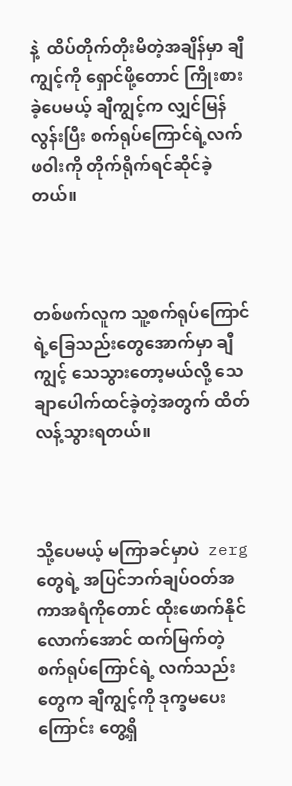နဲ့  ထိပ်တိုက်တိုးမိတဲ့အချိန်မှာ ချီကျွင့်ကို ရှောင်ဖို့တောင် ကြိုးစားခဲ့ပေမယ့် ချီကျွင့်က လျှင်မြန်လွန်းပြီး စက်ရုပ်ကြောင်ရဲ့လက်ဖဝါးကို တိုက်ရိုက်ရင်ဆိုင်ခဲ့တယ်။



တစ်ဖက်လူက သူ့စက်ရုပ်ကြောင်ရဲ့ခြေသည်းတွေအောက်မှာ ချီကျွင့် သေသွားတော့မယ်လို့ သေချာပေါက်ထင်ခဲ့တဲ့အတွက် ထိတ်လန့်သွားရတယ်။



သို့ပေမယ့် မကြာခင်မှာပဲ  zerg တွေရဲ့ အပြင်ဘက်ချပ်ဝတ်အကာအရံကိုတောင် ထိုးဖောက်နိုင်လောက်အောင် ထက်မြက်တဲ့ စက်ရုပ်ကြောင်ရဲ့ လက်သည်းတွေက ချီကျွင့်ကို ဒုက္ခမပေးကြောင်း တွေ့ရှိ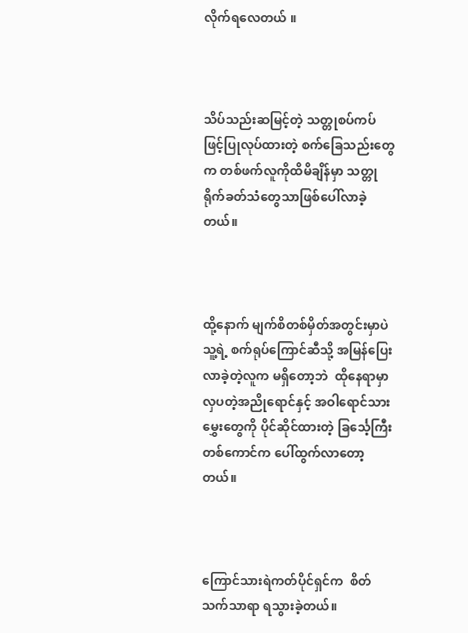လိုက်ရလေတယ် ။



သိပ်သည်းဆမြင့်တဲ့ သတ္တုစပ်ကပ်ဖြင့်ပြုလုပ်ထားတဲ့ စက်ခြေသည်းတွေက တစ်ဖက်လူကိုထိမိချိန်မှာ သတ္တုရိုက်ခတ်သံတွေသာဖြစ်ပေါ်လာခဲ့တယ်။



ထို့နောက် မျက်စိတစ်မှိတ်အတွင်းမှာပဲ သူ့ရဲ့ စက်ရုပ်ကြောင်ဆီသို့ အမြန်ပြေးလာခဲ့တဲ့လူက မရှိတော့ဘဲ  ထိုနေရာမှာ လှပတဲ့အညိုရောင်နှင့် အဝါရောင်သားမွှေးတွေကို ပိုင်ဆိုင်ထားတဲ့ ခြင်္သေ့ကြီးတစ်ကောင်က ပေါ်ထွက်လာတော့တယ်။



ကြောင်သားရဲကတ်ပိုင်ရှင်က  စိတ်သက်သာရာ ရသွားခဲ့တယ်။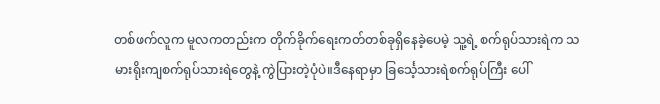တစ်ဖက်လူက မူလကတည်းက တိုက်ခိုက်ရေးကတ်တစ်ခုရှိနေခဲ့ပေမဲ့ သူ့ရဲ့ စက်ရုပ်သားရဲက သမားရိုးကျစက်ရုပ်သားရဲတွေနဲ့ ကွဲပြားတဲ့ပုံပဲ။ဒီနေရာမှာ ခြင်္သေ့သားရဲစက်ရုပ်ကြီး ပေါ်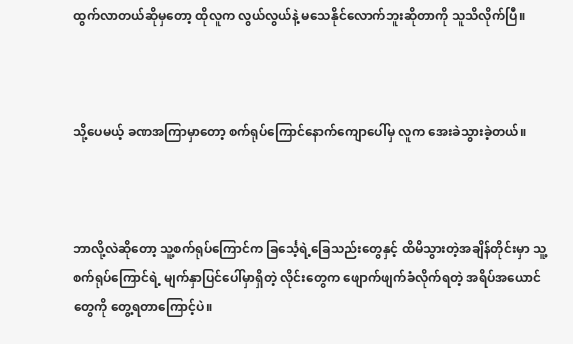ထွက်လာတယ်ဆိုမှတော့ ထိုလူက လွယ်လွယ်နဲ့ မသေနိုင်လောက်ဘူးဆိုတာကို သူသိလိုက်ပြီ။



သို့ပေမယ့် ခဏအကြာမှာတော့ စက်ရုပ်ကြောင်နောက်ကျောပေါ်မှ လူက အေးခဲသွားခဲ့တယ်။



ဘာလို့လဲဆိုတော့ သူ့စက်ရုပ်ကြောင်က ခြင်္သေ့ရဲ့ခြေသည်းတွေနှင့် ထိမိသွားတဲ့အချိန်တိုင်းမှာ သူ့စက်ရုပ်ကြောင်ရဲ့ မျက်နှာပြင်ပေါ်မှာရှိတဲ့ လိုင်းတွေက ဖျောက်ဖျက်ခံလိုက်ရတဲ့ အရိပ်အယောင်တွေကို တွေ့ရတာကြောင့်ပဲ။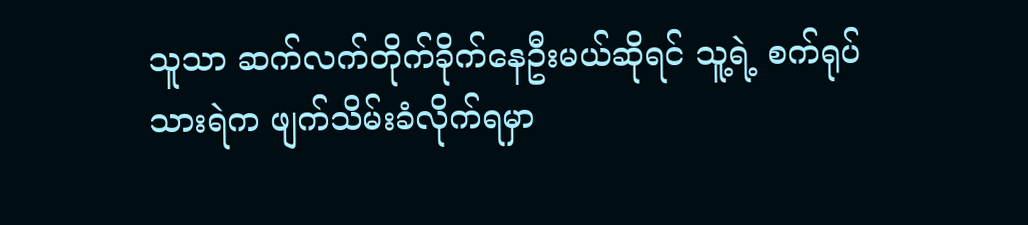သူသာ ဆက်လက်တိုက်ခိုက်နေဦးမယ်ဆိုရင် သူ့ရဲ့ စက်ရုပ်သားရဲက ဖျက်သိမ်းခံလိုက်ရမှာ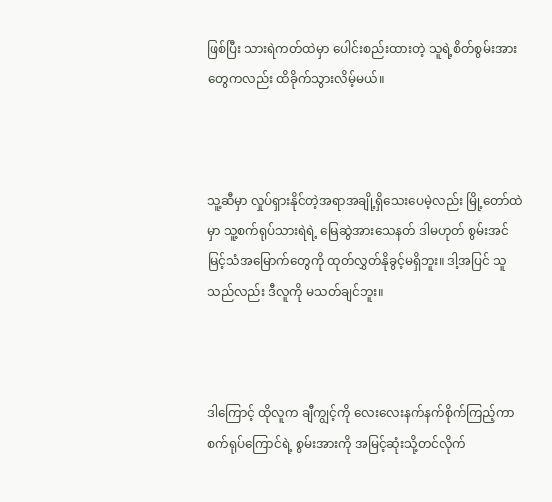ဖြစ်ပြီး သားရဲကတ်ထဲမှာ ပေါင်းစည်းထားတဲ့ သူရဲ့စိတ်စွမ်းအားတွေကလည်း ထိခိုက်သွားလိမ့်မယ်။



သူ့ဆီမှာ လှုပ်ရှားနိုင်တဲ့အရာအချို့ရှိသေးပေမဲ့လည်း မြို့တော်ထဲမှာ သူ့စက်ရုပ်သားရဲရဲ့ မြေဆွဲအားသေနတ် ဒါမဟုတ် စွမ်းအင်မြင့်သံအမြောက်တွေကို ထုတ်လွှတ်နိုခွင့်မရှိဘူး။ ဒါ့အပြင် သူသည်လည်း ဒီလူကို မသတ်ချင်ဘူး။



ဒါကြောင့် ထိုလူက ချီကျွင့်ကို လေးလေးနက်နက်စိုက်ကြည့်ကာ စက်ရုပ်ကြောင်ရဲ့ စွမ်းအားကို အမြင့်ဆုံးသို့တင်လိုက်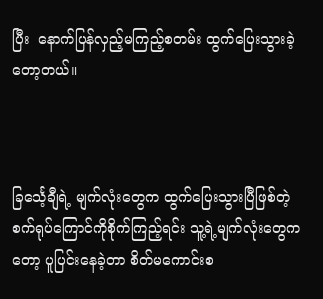ပြီး  နောက်ပြန်လှည့်မကြည့်စတမ်း ထွက်ပြေးသွားခဲ့တော့တယ်။



ခြင်္သေ့ချီရဲ့ မျက်လုံးတွေက ထွက်ပြေးသွားပြီဖြစ်တဲ့ စက်ရုပ်ကြောင်ကိုစိုက်ကြည့်ရင်း သူ့ရဲ့မျက်လုံးတွေကတော့ ပူပြင်းနေခဲ့တာ စိတ်မကောင်းစ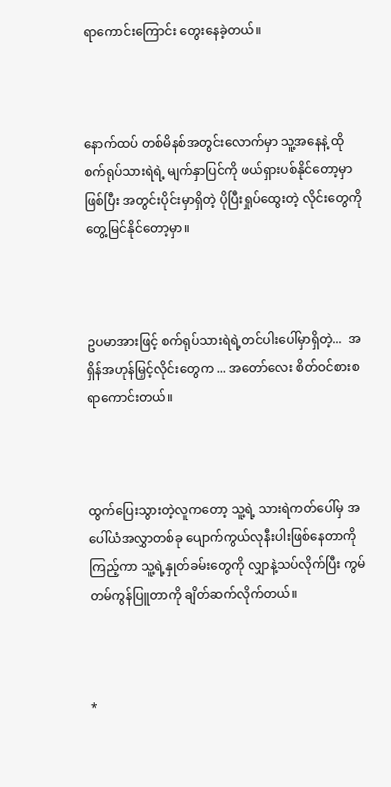ရာကောင်းကြောင်း တွေးနေခဲ့တယ်။



နောက်ထပ် တစ်မိနစ်အတွင်းလောက်မှာ သူ့အနေနဲ့ ထိုစက်ရုပ်သားရဲရဲ့ မျက်နှာပြင်ကို ဖယ်ရှားပစ်နိုင်တော့မှာဖြစ်ပြီး အတွင်းပိုင်းမှာရှိတဲ့ ပိုပြီးရှုပ်ထွေးတဲ့ လိုင်းတွေကို တွေ့မြင်နိုင်တော့မှာ။



ဥပမာအားဖြင့် စက်ရုပ်သားရဲရဲ့တင်ပါးပေါ်မှာရှိတဲ့...  အရှိန်အဟုန်မြှင့်လိုင်းတွေက ... အတော်လေး စိတ်ဝင်စားစရာကောင်းတယ်။



ထွက်ပြေးသွားတဲ့လူကတော့ သူ့ရဲ့ သားရဲကတ်ပေါ်မှ အပေါ်ယံအလွှာတစ်ခု ပျောက်ကွယ်လုနီးပါးဖြစ်နေတာကိုကြည့်ကာ သူ့ရဲ့နှုတ်ခမ်းတွေကို လျှာနဲ့သပ်လိုက်ပြီး ကွမ်တမ်ကွန်ပြူတာကို ချိတ်ဆက်လိုက်တယ်။



*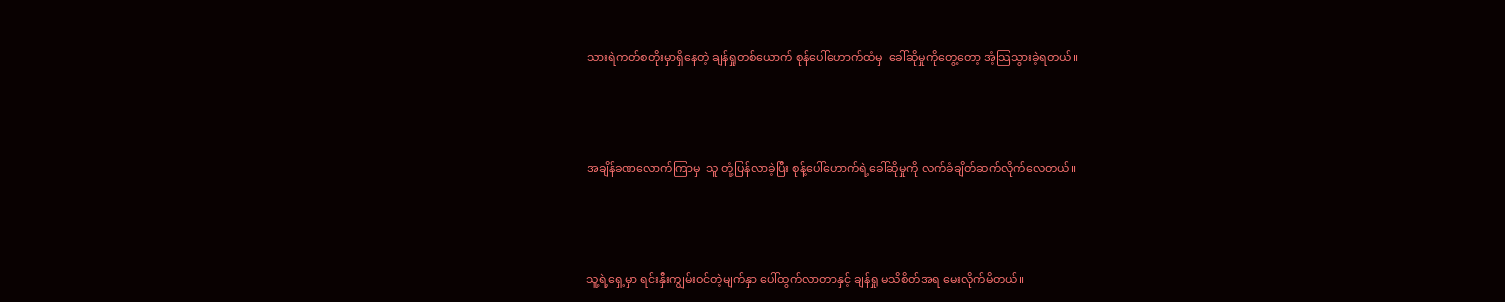သားရဲကတ်စတိုးမှာရှိနေတဲ့ ချန်ရှုတစ်ယောက် စုန်ပေါ်ဟောက်ထံမှ  ခေါ်ဆိုမှုကိုတွေ့တော့ အံ့သြသွားခဲ့ရတယ်။



အချိန်ခဏလောက်ကြာမှ  သူ တုံ့ပြန်လာခဲ့ပြီး စုန့်ပေါ်ဟောက်ရဲ့ခေါ်ဆိုမှုကို လက်ခံချိတ်ဆက်လိုက်လေတယ်။



သူ့ရဲ့ရှေ့မှာ ရင်းနှီးကျွမ်းဝင်တဲ့မျက်နှာ ပေါ်ထွက်လာတာနှင့် ချန်ရှု မသိစိတ်အရ မေးလိုက်မိတယ်။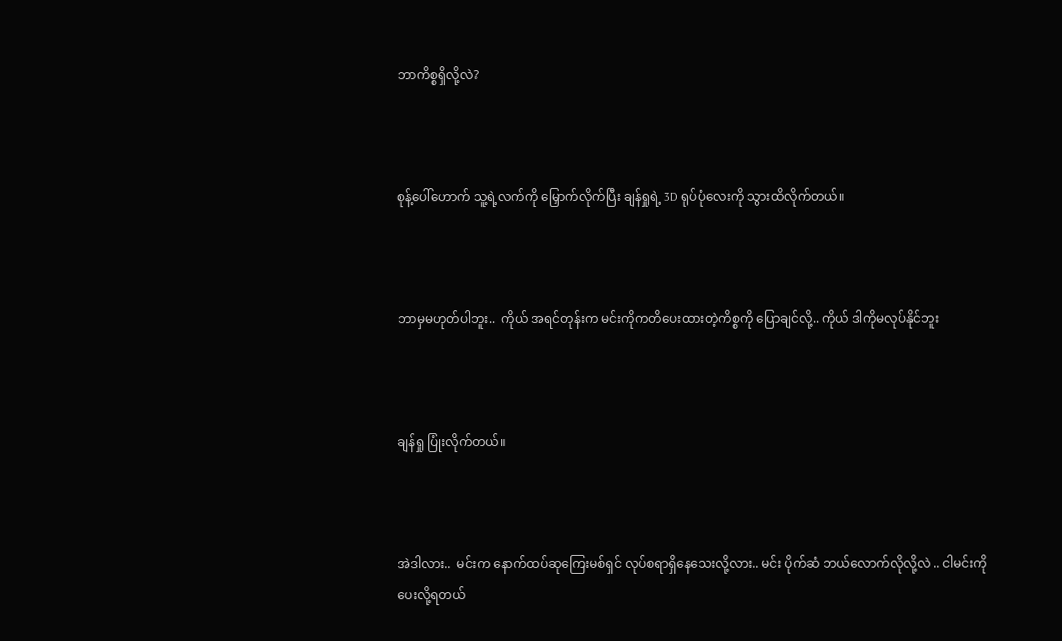ဘာကိစ္စရှိလို့လဲ?



စုန့်ပေါ်ဟောက် သူ့ရဲ့လက်ကို မြှောက်လိုက်ပြီး ချန်ရှုရဲ့ 3D ရုပ်ပုံလေးကို သွားထိလိုက်တယ်။



ဘာမှမဟုတ်ပါဘူး..  ကိုယ် အရင်တုန်းက မင်းကိုကတိပေးထားတဲ့ကိစ္စကို ပြောချင်လို့.. ကိုယ် ဒါကိုမလုပ်နိုင်ဘူး



ချန်ရှု ပြုံးလိုက်တယ်။



အဲဒါလား..  မင်းက နောက်ထပ်ဆုကြေးမစ်ရှင် လုပ်စရာရှိနေသေးလို့လား.. မင်း ပိုက်ဆံ ဘယ်လောက်လိုလို့လဲ .. ငါမင်းကို ပေးလို့ရတယ်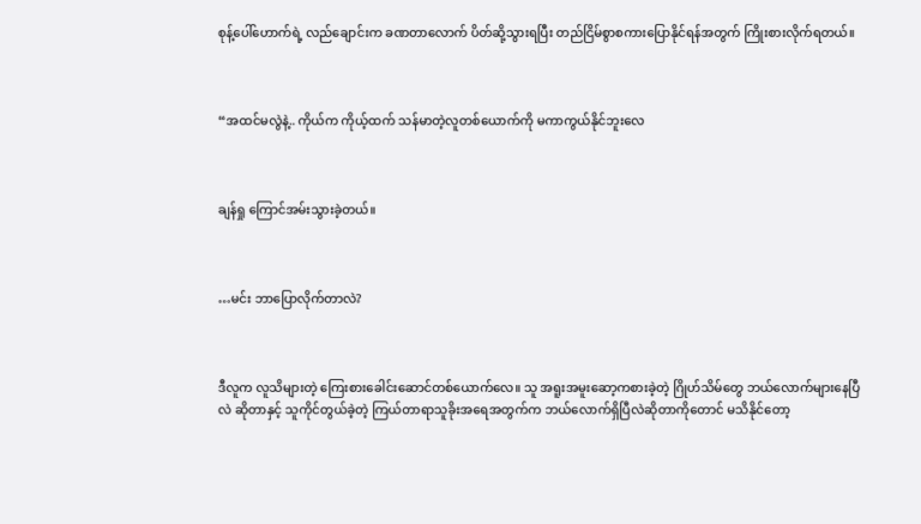စုန့်ပေါ်ဟောက်ရဲ့ လည်ချောင်းက ခဏတာလောက် ပိတ်ဆို့သွားရပြီး တည်ငြိမ်စွာစကားပြောနိုင်ရန်အတွက် ကြိုးစားလိုက်ရတယ်။



“အထင်မလွဲနဲ့.. ကိုယ်က ကိုယ့်ထက် သန်မာတဲ့လူတစ်ယောက်ကို မကာကွယ်နိုင်ဘူးလေ



ချန်ရှု ကြောင်အမ်းသွားခဲ့တယ်။



…မင်း ဘာပြောလိုက်တာလဲ?



ဒီလူက လူသိများတဲ့ ကြေးစားခေါင်းဆောင်တစ်ယောက်လေ။ သူ အရူးအမူးဆော့ကစားခဲ့တဲ့ ဂြိုဟ်သိမ်တွေ ဘယ်လောက်များနေပြီလဲ ဆိုတာနှင့် သူကိုင်တွယ်ခဲ့တဲ့ ကြယ်တာရာသူခိုးအရေအတွက်က ဘယ်လောက်ရှိပြီလဲဆိုတာကိုတောင် မသိနိုင်တော့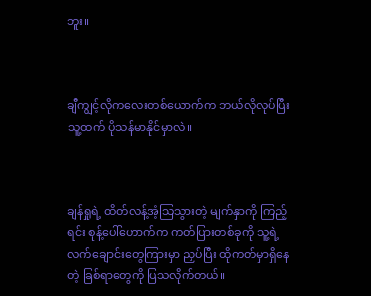ဘူး။



ချီကျွင့်လိုကလေးတစ်ယောက်က ဘယ်လိုလုပ်ပြီး သူ့ထက် ပိုသန်မာနိုင်မှာလဲ။



ချန်ရှုရဲ့ ထိတ်လန့်အံ့သြသွားတဲ့ မျက်နှာကို ကြည့်ရင်း စုန့်ပေါ်ဟောက်က ကတ်ပြားတစ်ခုကို သူ့ရဲ့လက်ချောင်းတွေကြားမှာ ညှပ်ပြီး ထိုကတ်မှာရှိနေတဲ့ ခြစ်ရာတွေကို ပြသလိုက်တယ်။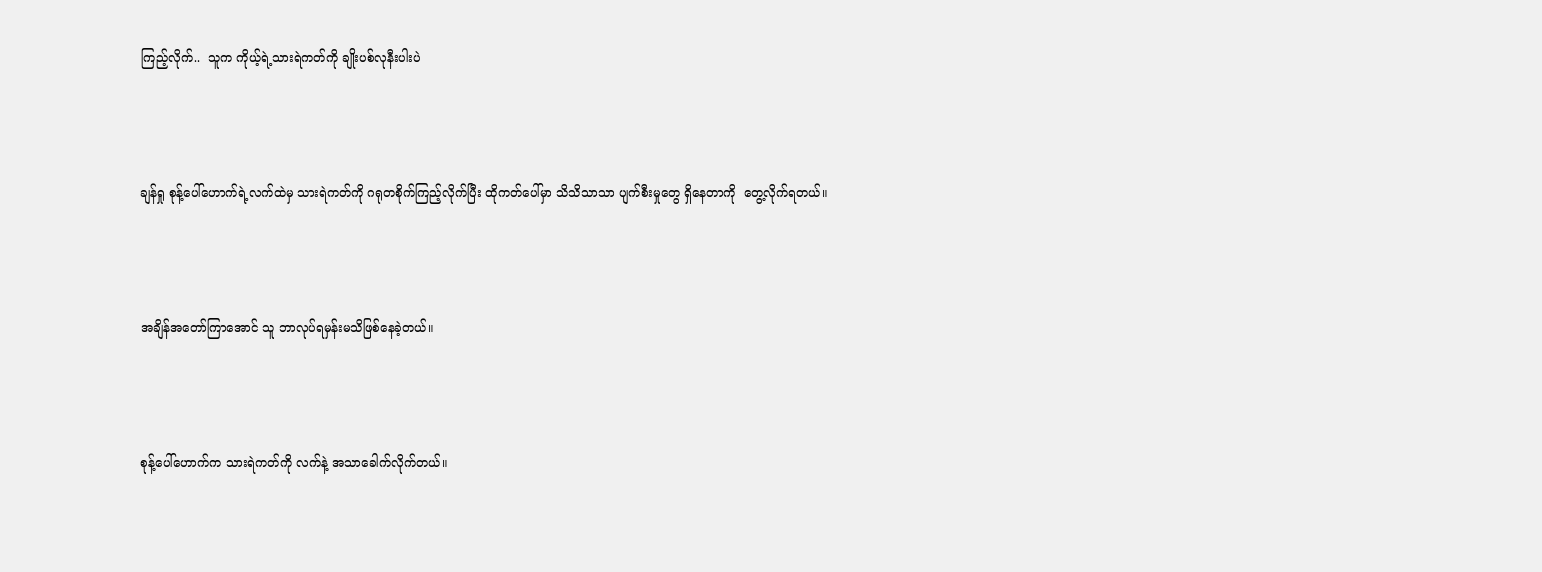ကြည့်လိုက်..  သူက ကိုယ့်ရဲ့သားရဲကတ်ကို ချိုးပစ်လုနီးပါးပဲ



ချန်ရှု စုန့်ပေါ်ဟောက်ရဲ့လက်ထဲမှ သားရဲကတ်ကို ဂရုတစိုက်ကြည့်လိုက်ပြီး ထိုကတ်ပေါ်မှာ သိသိသာသာ ပျက်စီးမှုတွေ ရှိနေတာကို  တွေ့လိုက်ရတယ်။



အချိန်အတော်ကြာအောင် သူ ဘာလုပ်ရမှန်းမသိဖြစ်နေခဲ့တယ်။



စုန့်ပေါ်ဟောက်က သားရဲကတ်ကို လက်နဲ့ အသာခေါက်လိုက်တယ်။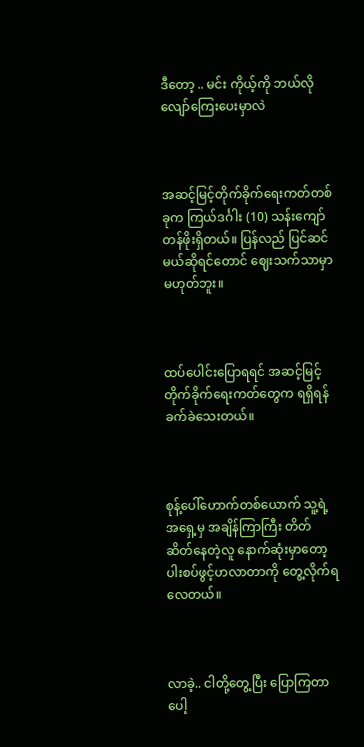ဒီတော့ .. မင်း ကိုယ့်ကို ဘယ်လို လျော်ကြေးပေးမှာလဲ



အဆင့်မြင့်တိုက်ခိုက်ရေးကတ်တစ်ခုက ကြယ်ဒင်္ဂါး (10) သန်းကျော်တန်ဖိုးရှိတယ်။ ပြန်လည် ပြင်ဆင်မယ်ဆိုရင်တောင် ဈေးသက်သာမှာမဟုတ်ဘူး။



ထပ်ပေါင်းပြောရရင် အဆင့်မြင့် တိုက်ခိုက်ရေးကတ်တွေက ရရှိရန်ခက်ခဲသေးတယ်။



စုန့်ပေါ်ဟောက်တစ်ယောက် သူ့ရဲ့အရှေ့မှ အချိန်ကြာကြီး တိတ်ဆိတ်နေတဲ့လူ နောက်ဆုံးမှာတော့ ပါးစပ်ဖွင့်ဟလာတာကို တွေ့လိုက်ရလေတယ်။



လာခဲ့.. ငါတို့တွေ့ပြီး ပြောကြတာပေါ့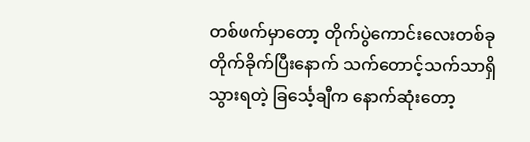တစ်ဖက်မှာတော့ တိုက်ပွဲကောင်းလေးတစ်ခု တိုက်ခိုက်ပြီးနောက် သက်တောင့်သက်သာရှိသွားရတဲ့ ခြင်္သေ့ချီက နောက်ဆုံးတော့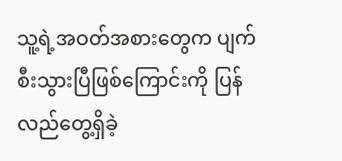သူ့ရဲ့အဝတ်အစားတွေက ပျက်စီးသွားပြီဖြစ်ကြောင်းကို ပြန်လည်တွေ့ရှိခဲ့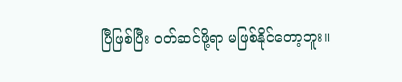ပြီဖြစ်ပြီး ဝတ်ဆင်ဖို့ရာ မဖြစ်နိုင်တော့ဘူး။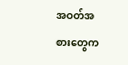အဝတ်အစားတွေက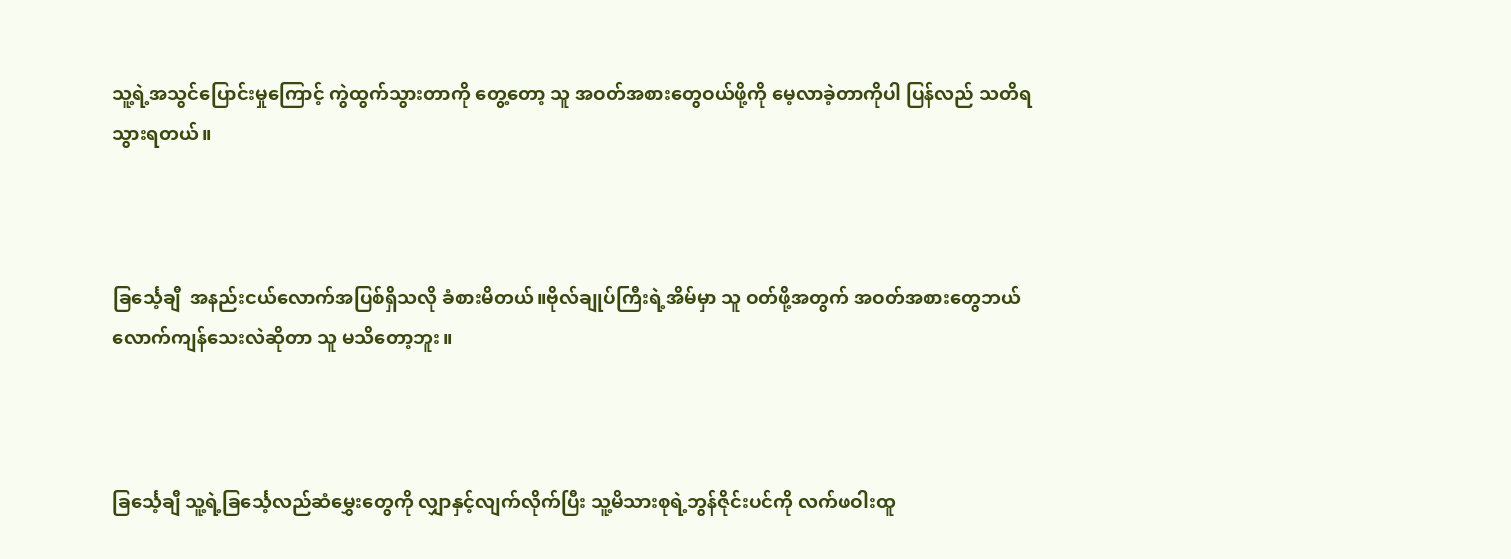သူ့ရဲ့အသွင်ပြောင်းမှုကြောင့် ကွဲထွက်သွားတာကို တွေ့တော့ သူ အဝတ်အစားတွေဝယ်ဖို့ကို မေ့လာခဲ့တာကိုပါ ပြန်လည် သတိရသွားရတယ်။



ခြင်္သေ့ချီ  အနည်းငယ်လောက်အပြစ်ရှိသလို ခံစားမိတယ်။ဗိုလ်ချုပ်ကြီးရဲ့အိမ်မှာ သူ ဝတ်ဖို့အတွက် အဝတ်အစားတွေဘယ်လောက်ကျန်သေးလဲဆိုတာ သူ မသိတော့ဘူး။



ခြင်္သေ့ချီ သူ့ရဲ့ခြင်္သေ့လည်ဆံမွှေးတွေကို လျှာနှင့်လျက်လိုက်ပြီး သူ့မိသားစုရဲ့ဘွန်ဇိုင်းပင်ကို လက်ဖဝါးထူ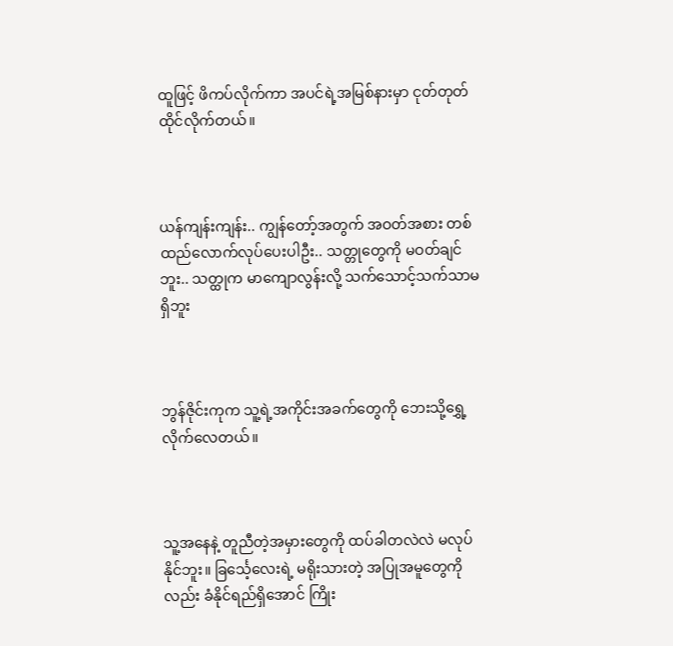ထူဖြင့် ဖိကပ်လိုက်ကာ အပင်ရဲ့အမြစ်နားမှာ ငုတ်တုတ်ထိုင်လိုက်တယ်။



ယန်ကျန်းကျန်း.. ကျွန်တော့်အတွက် အဝတ်အစား တစ်ထည်လောက်လုပ်ပေးပါဦး.. သတ္တုတွေကို မဝတ်ချင်ဘူး.. သတ္ထုက မာကျောလွန်းလို့ သက်သောင့်သက်သာမရှိဘူး



ဘွန်ဇိုင်းကုက သူ့ရဲ့အကိုင်းအခက်တွေကို ဘေးသို့ရွှေ့လိုက်လေတယ်။



သူ့အနေနဲ့ တူညီတဲ့အမှားတွေကို ထပ်ခါတလဲလဲ မလုပ်နိုင်ဘူး။ ခြင်္သေ့လေးရဲ့ မရိုးသားတဲ့ အပြုအမူတွေကိုလည်း ခံနိုင်ရည်ရှိအောင် ကြိုး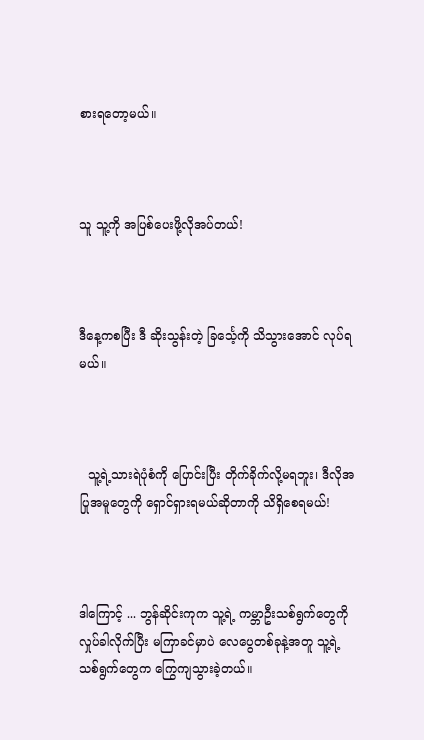စားရတော့မယ်။



သူ သူ့ကို အပြစ်ပေးဖို့လိုအပ်တယ်!



ဒီနေ့ကစပြီး ဒီ ဆိုးသွန်းတဲ့ ခြင်္သေ့ကို သိသွားအောင် လုပ်ရမယ်။



  သူ့ရဲ့သားရဲပုံစံကို ပြောင်းပြီး တိုက်ခိုက်လို့မရဘူး၊ ဒီလိုအပြုအမူတွေကို ရှောင်ရှားရမယ်ဆိုတာကို သိရှိစေရမယ်!



ဒါကြောင့် ... ဘွန်ဆိုင်းကုက သူ့ရဲ့ ကမ္ဘာဦးသစ်ရွက်တွေကို လှုပ်ခါလိုက်ပြီး မကြာခင်မှာပဲ လေပွေတစ်ခုနဲ့အတူ သူ့ရဲ့ သစ်ရွက်တွေက ကြွေကျသွားခဲ့တယ်။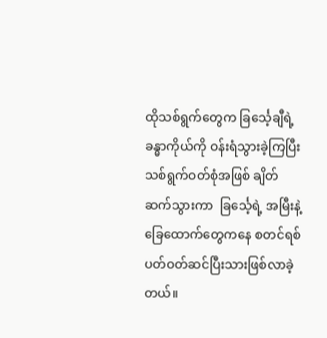ထိုသစ်ရွက်တွေက ခြင်္သေ့ချီရဲ့ခန္ဓာကိုယ်ကို ဝန်းရံသွားခဲ့ကြပြီး သစ်ရွက်ဝတ်စုံအဖြစ် ချိတ်ဆက်သွားကာ  ခြင်္သေ့ရဲ့ အမြီးနဲ့ ခြေထောက်တွေကနေ စတင်ရစ်ပတ်ဝတ်ဆင်ပြီးသားဖြစ်လာခဲ့တယ်။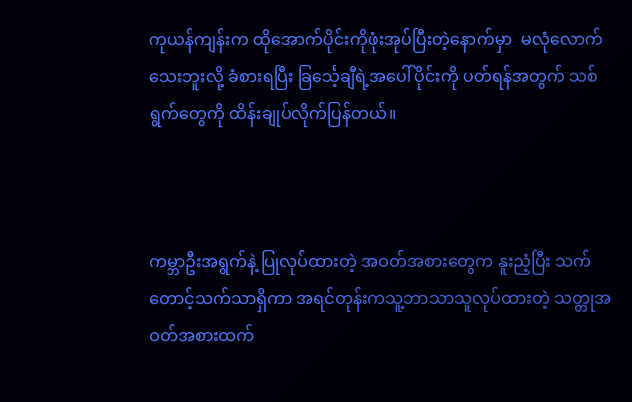ကုယန်ကျန်းက ထိုအောက်ပိုင်းကိုဖုံးအုပ်ပြီးတဲ့နောက်မှာ  မလုံလောက်သေးဘူးလို့ ခံစားရပြီး ခြင်္သေ့ချီရဲ့အပေါ်ပိုင်းကို ပတ်ရန်အတွက် သစ်ရွက်တွေကို ထိန်းချုပ်လိုက်ပြန်တယ်။



ကမ္ဘာဦးအရွက်နဲ့ ပြုလုပ်ထားတဲ့ အဝတ်အစားတွေက နူးညံ့ပြီး သက်တောင့်သက်သာရှိကာ အရင်တုန်းကသူ့ဘာသာသူလုပ်ထားတဲ့ သတ္တုအဝတ်အစားထက်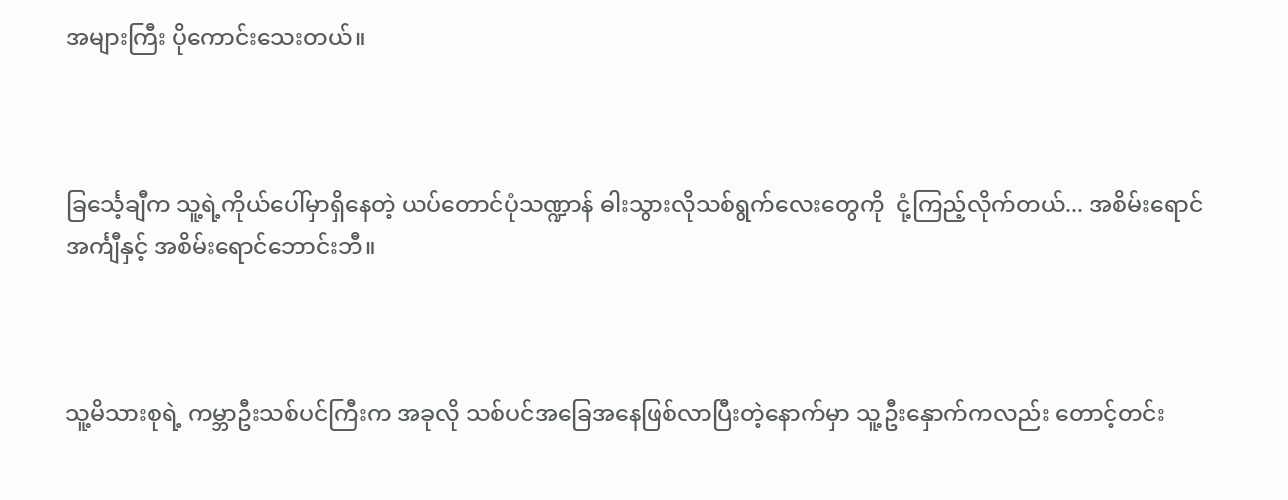အများကြီး ပိုကောင်းသေးတယ်။



ခြင်္သေ့ချီက သူ့ရဲ့ကိုယ်ပေါ်မှာရှိနေတဲ့ ယပ်တောင်ပုံသဏ္ဍာန် ဓါးသွားလိုသစ်ရွက်လေးတွေကို  ငုံ့ကြည့်လိုက်တယ်... အစိမ်းရောင် အင်္ကျီနှင့် အစိမ်းရောင်ဘောင်းဘီ။



သူ့မိသားစုရဲ့ ကမ္ဘာဦးသစ်ပင်ကြီးက အခုလို သစ်ပင်အခြေအနေဖြစ်လာပြီးတဲ့နောက်မှာ သူ့ဦးနှောက်ကလည်း တောင့်တင်း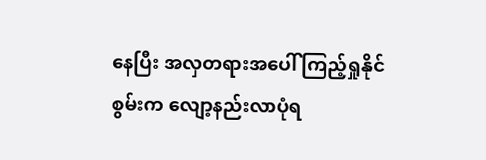နေပြီး အလှတရားအပေါ် ကြည့်ရှုနိုင်စွမ်းက လျော့နည်းလာပုံရ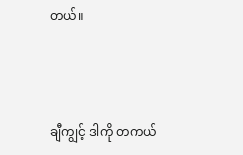တယ်။



ချီကျွင့် ဒါကို တကယ်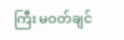ကြီး မဝတ်ချင်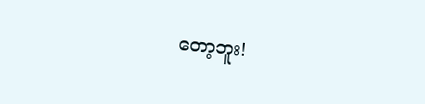တော့ဘူး!